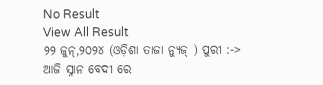No Result
View All Result
୨୨ ଜୁନ୍,୨୦୨୪ (ଓଡ଼ିଶା ତାଜା ନ୍ୟୁଜ୍ ) ପୁରୀ :-> ଆଜି ସ୍ନାନ ବେଦୀ ରେ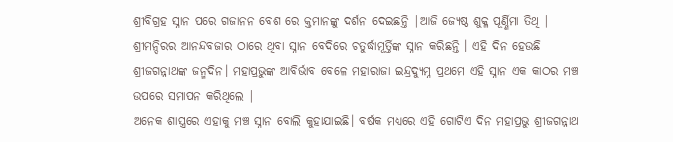ଶ୍ରୀବିଗ୍ରହ ସ୍ନାନ ପରେ ଗଜାନନ ବେଶ ରେ କ୍ତମାନଙ୍କୁ ଦର୍ଶନ ଦେଇଛନ୍ତି |ଆଜି ଜ୍ଯେଷ୍ଠ ଶୁକ୍ଳ ପୂର୍ଣ୍ଣିମା ତିଥି | ଶ୍ରୀମନ୍ଦିରର ଆନନ୍ଦବଜାର ଠାରେ ଥିବା ସ୍ନାନ ବେଦିରେ ଚତୁର୍ଦ୍ଧାମୂର୍ତ୍ତିଙ୍କ ସ୍ନାନ କରିଛନ୍ତି । ଏହି ଦିନ ହେଉଛି ଶ୍ରୀଜଗନ୍ନାଥଙ୍କ ଜନ୍ମଦିନ। ମହାପ୍ରଭୁଙ୍କ ଆବିର୍ଭାବ ବେଳେ ମହାରାଜା ଇନ୍ଦ୍ରଦ୍ୟୁମ୍ନ ପ୍ରଥମେ ଏହି ସ୍ନାନ ଏକ କାଠର ମଞ୍ଚ ଉପରେ ସମାପନ କରିଥିଲେ |
ଅନେକ ଶାସ୍ତ୍ରରେ ଏହାକୁ ମଞ୍ଚ ସ୍ନାନ ବୋଲି କୁହାଯାଇଛି। ବର୍ଷକ ମଧ୍ୟରେ ଏହି ଗୋଟିଏ ଦିନ ମହାପ୍ରଭୁ ଶ୍ରୀଜଗନ୍ନାଥ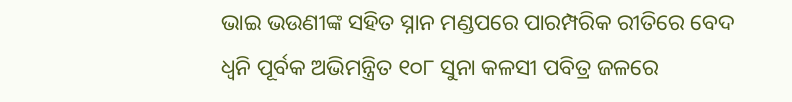ଭାଇ ଭଉଣୀଙ୍କ ସହିତ ସ୍ନାନ ମଣ୍ଡପରେ ପାରମ୍ପରିକ ରୀତିରେ ବେଦ ଧ୍ଵନି ପୂର୍ବକ ଅଭିମନ୍ତ୍ରିତ ୧୦୮ ସୁନା କଳସୀ ପବିତ୍ର ଜଳରେ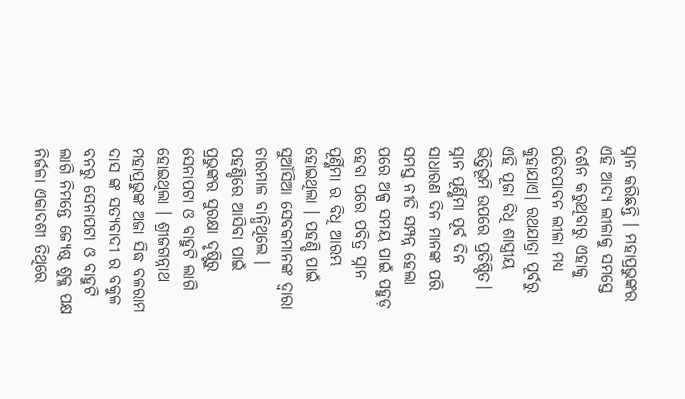ସ୍ନାନ କରିଛନ୍ତି । ମହାପ୍ରଭୁଙ୍କର ଏହି ଆଦ୍ୟ ଲୀଳାକୁ ସମସ୍ତେ ଦର୍ଶନ କରୁଥିବାରୁ ଏହାକୁ ପତିତପାବନ ଲୀଳା ମଧ୍ୟ କୁହାଯାଏ। ରଥଯାତ୍ରା ପୂର୍ବରୁ ଏହି ପୂଜା ବିଧି ଶାସ୍ତ୍ରୀୟ ଭିତ୍ତିଭୂମି ଉପରେ ପ୍ରତିଷ୍ଠିତ।
ସ୍ନାନ ପୂର୍ଣ୍ଣିମା ପୂର୍ବ ଦିନ ସାଧାରଣ ଦିନ ମାନଙ୍କ ପରି ସମସ୍ତ ନୀତି ସମ୍ପନ୍ନ ହେଲା ପରେ ଅଳ୍ପ ସମୟ ପାଇଁ ପହୁଡ଼ ହେବା ପରେ ପବିତ୍ର ସ୍ନାନ ପୂର୍ଣ୍ଣିମା ର ବିଧି ଆରମ୍ଭ ହୋଇଥିଲା । ପହଣ୍ଡି ପାଇଁ ସୁଆଁସିଆ ସେବକମାନଙ୍କ ଦ୍ଵାରା ଚାରମାଳ ବାନ୍ଧିଥିଲେ । ପହଣ୍ଡିରେ ଆସିବା ପାଇଁ ପ୍ରଭୁଙ୍କର ସୁରକ୍ଷା ଦୃଷ୍ଟିରୁ ସେନାପଟା ଓ ବାହୁଟି ଲାଗି ହୋଇଥିଲା । ଶ୍ରୀଜଗନ୍ନାଥ ମହାପ୍ରଭୁଙ୍କ ଅଜା ସିଦ୍ଧ ବଳରାମ ଦାସ ଙ୍କ ସତ୍ୟବାଦୀ ର ବକୁଳ ବନରୁ ସେନାପଟା ଓ ବାହୁଟି ଲାଗି ନିମନ୍ତେ ଜ୍ଯେଷ୍ଠ ଶୁକ୍ଳ ପକ୍ଷ ନିର୍ଜଳା ଏକାଦଶୀ ତିଥିରେ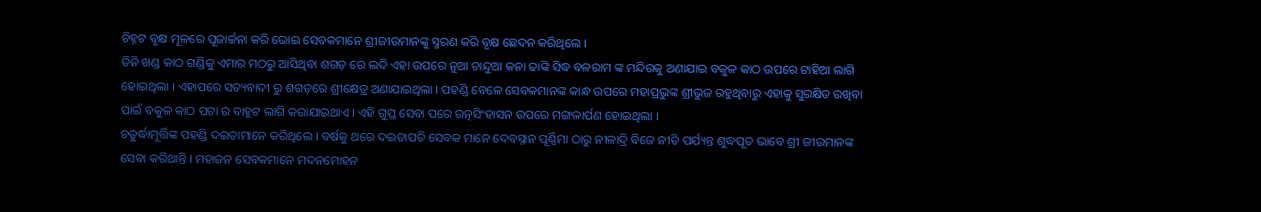ଚିହ୍ନଟ ବୃକ୍ଷ ମୂଳରେ ପୂଜାର୍ଚ୍ଚନା କରି ଭୋଇ ସେବକମାନେ ଶ୍ରୀଜୀଉମାନଙ୍କୁ ସ୍ମରଣ କରି ବୃକ୍ଷ ଛେଦନ କରିଥିଲେ ।
ତିନି ଖଣ୍ଡ କାଠ ଗଣ୍ଡିକୁ ଏମାର ମଠରୁ ଆସିଥିବା ଶଗଡ଼ ରେ ଲଦି ଏହା ଉପରେ ନୁଆ ଚାନ୍ଦୁଆ କନା ଢାଙ୍କି ସିଦ୍ଧ ବଳରାମ ଙ୍କ ମନ୍ଦିରକୁ ଅଣାଯାଇ ବକୁଳ କାଠ ଉପରେ ଟାହିଆ ଲାଗି ହୋଇଥିଲା । ଏହାପରେ ସତ୍ୟବାଦୀ ରୁ ଶଗଡ଼ରେ ଶ୍ରୀକ୍ଷେତ୍ର ଅଣାଯାଇଥିଲା । ପହଣ୍ଡି ବେଳେ ସେବକମାନଙ୍କ କାନ୍ଧ ଉପରେ ମହାପ୍ରଭୁଙ୍କ ଶ୍ରୀଭୁଜ ରହୁଥିବାରୁ ଏହାକୁ ସୁରକ୍ଷିତ ରଖିବା ପାଇଁ ବକୁଳ କାଠ ପଟା ର ବାହୁଟ ଲାଗି କରାଯାଇଥାଏ । ଏହି ଗୁପ୍ତ ସେବା ପରେ ରତ୍ନସିଂହାସନ ଉପରେ ମଙ୍ଗଳାର୍ପଣ ହୋଇଥିଲା ।
ଚତୁର୍ଦ୍ଧାମୂର୍ତ୍ତିଙ୍କ ପହଣ୍ଡି ଦଇତାମାନେ କରିଥିଲେ । ବର୍ଷକୁ ଥରେ ଦଇତାପତି ସେବକ ମାନେ ଦେବସ୍ନାନ ପୂର୍ଣ୍ଣିମା ଠାରୁ ନୀଳାଦ୍ରି ବିଜେ ନୀତି ପର୍ଯ୍ୟନ୍ତ ଶୁଦ୍ଧପୂତ ଭାବେ ଶ୍ରୀ ଜୀଉମାନଙ୍କ ସେବା କରିଥାନ୍ତି । ମହାଜନ ସେବକମାନେ ମଦନମୋହନ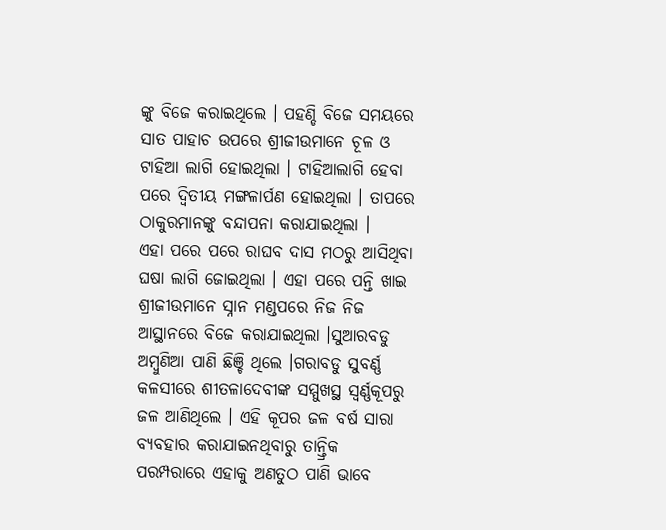ଙ୍କୁ ବିଜେ କରାଇଥିଲେ । ପହଣ୍ଡି ବିଜେ ସମୟରେ ସାତ ପାହାଚ ଉପରେ ଶ୍ରୀଜୀଉମାନେ ଚୂଳ ଓ ଟାହିଆ ଲାଗି ହୋଇଥିଲା । ଟାହିଆଲାଗି ହେବା ପରେ ଦ୍ଵିତୀୟ ମଙ୍ଗଳାର୍ପଣ ହୋଇଥିଲା । ତାପରେ ଠାକୁରମାନଙ୍କୁ ବନ୍ଦାପନା କରାଯାଇଥିଲା ।
ଏହା ପରେ ପରେ ରାଘବ ଦାସ ମଠରୁ ଆସିଥିବା ଘଷା ଲାଗି ଜୋଇଥିଲା । ଏହା ପରେ ପନ୍ତି ଖାଇ ଶ୍ରୀଜୀଉମାନେ ସ୍ନାନ ମଣ୍ଡପରେ ନିଜ ନିଜ ଆସ୍ଥାନରେ ବିଜେ କରାଯାଇଥିଲା ।ସୁଆରବଡୁ ଅମ୍ବୁଣିଆ ପାଣି ଛିଞ୍ଚି ଥିଲେ ।ଗରାବଡୁ ସୁବର୍ଣ୍ଣ କଳସୀରେ ଶୀତଳାଦେବୀଙ୍କ ସମ୍ମୁଖସ୍ଥ ସ୍ଵର୍ଣ୍ଣକୂପରୁ ଜଳ ଆଣିଥିଲେ । ଏହି କୂପର ଜଳ ବର୍ଷ ସାରା ବ୍ୟବହାର କରାଯାଇନଥିବାରୁ ତାନ୍ତ୍ରିକ ପରମ୍ପରାରେ ଏହାକୁ ଅଣତୁଠ ପାଣି ଭାବେ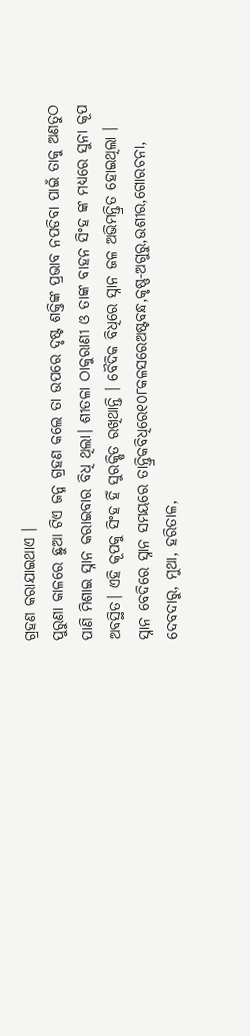ଗ୍ରହଣ କରାଯାଇଥାଏ ।
ପୁରୁଣା କାଳରେ ଛୁଆ ଟିଏ ଜନ୍ମ ଗ୍ରହଣ କଲେ ତା ଉପରେ ଦୃଷ୍ଟ ଶକ୍ତିଙ୍କ ପ୍ରଭାବ ନପଡିବା ପାଇଁ ତାକୁ ଅଣତୁଠ ପାଣି ମିଶାଇ ସ୍ନାନ କରାଇବାର ବିଧି ଥିଲା। ଶୀତଳା ଠାକୁରାଣୀ ଓ ତାଙ୍କ ବାହନ ସିଂହ ଙ୍କ ମଧ୍ୟରେ ସୁନା କୂପ ଅବସ୍ଥିତ। ଏହି କୂପକୁ ସିଂହ ହିଁ ସୁରକ୍ଷିତ ରଖିଥାନ୍ତି । ବୈଦିକ ବିଧିରେ ସ୍ନାନ ଜଳ ଅଭିମନ୍ତ୍ରିତ ହୋଇଥିଲା । ସ୍ନାନ ବେଦିରେ ସ୍ନାନ ସମୟରେ ତାନ୍ତ୍ରିକବିଧିରେ୧୦୮କଳସରେଅଷ୍ଟବନ୍ଧ,କୃଷ୍ଣ-ଅଗୁରୁ,ଉଶୀର,ଗୋରଚନା, ଦେବଦାରୁ, ମୁଥା, ହରିତାଳ,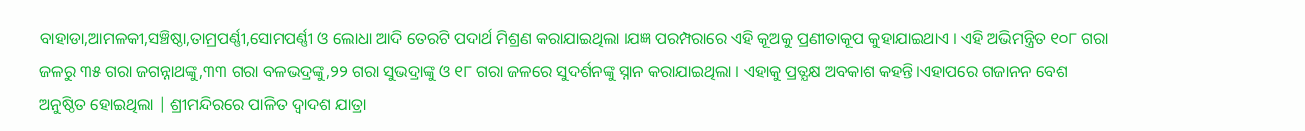ବାହାଡା,ଆମଳକୀ,ସଞ୍ଚିଷ୍ଠା,ତାମ୍ରପର୍ଣ୍ଣୀ,ସୋମପର୍ଣ୍ଣୀ ଓ ଲୋଧା ଆଦି ତେରଟି ପଦାର୍ଥ ମିଶ୍ରଣ କରାଯାଇଥିଲା ।ଯଜ୍ଞ ପରମ୍ପରାରେ ଏହି କୂଅକୁ ପ୍ରଣୀତାକୂପ କୁହାଯାଇଥାଏ । ଏହି ଅଭିମନ୍ତ୍ରିତ ୧୦୮ ଗରା ଜଳରୁ ୩୫ ଗରା ଜଗନ୍ନାଥଙ୍କୁ,୩୩ ଗରା ବଳଭଦ୍ରଙ୍କୁ,୨୨ ଗରା ସୁଭଦ୍ରାଙ୍କୁ ଓ ୧୮ ଗରା ଜଳରେ ସୁଦର୍ଶନଙ୍କୁ ସ୍ନାନ କରାଯାଇଥିଲା । ଏହାକୁ ପ୍ରତ୍ଯକ୍ଷ ଅବକାଶ କହନ୍ତି।ଏହାପରେ ଗଜାନନ ବେଶ ଅନୁଷ୍ଠିତ ହୋଇଥିଲା | ଶ୍ରୀମନ୍ଦିରରେ ପାଳିତ ଦ୍ଵାଦଶ ଯାତ୍ରା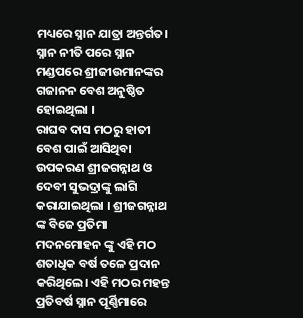ମଧ୍ୟରେ ସ୍ନାନ ଯାତ୍ରା ଅନ୍ତର୍ଗତ। ସ୍ନାନ ନୀତି ପରେ ସ୍ନାନ ମଣ୍ଡପରେ ଶ୍ରୀଜୀଉମାନଙ୍କର ଗଜାନନ ବେଶ ଅନୁଷ୍ଠିତ ହୋଇଥିଲା ।
ରାଘବ ଦାସ ମଠରୁ ହାତୀ ବେଶ ପାଇଁ ଆସିଥିବା ଉପକରଣ ଶ୍ରୀଜଗନ୍ନାଥ ଓ ଦେବୀ ସୁଭଦ୍ରାଙ୍କୁ ଲାଗି କରାଯାଇଥିଲା । ଶ୍ରୀଜଗନ୍ନାଥ ଙ୍କ ବିଜେ ପ୍ରତିମା ମଦନମୋହନ ଙ୍କୁ ଏହି ମଠ ଶତାଧିକ ବର୍ଷ ତଳେ ପ୍ରଦାନ କରିଥିଲେ। ଏହି ମଠର ମହନ୍ତ ପ୍ରତିବର୍ଷ ସ୍ନାନ ପୂର୍ଣ୍ଣିମାରେ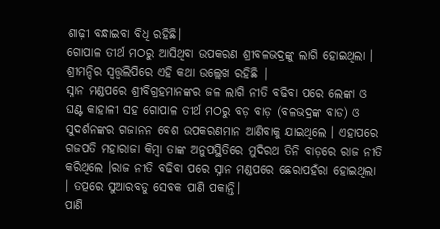ଶାଢ଼ୀ ବନ୍ଧାଇବା ବିଧି ରହିଛି।
ଗୋପାଳ ତୀର୍ଥ ମଠରୁ ଆସିଥିବା ଉପକରଣ ଶ୍ରୀବଳଭଦ୍ରଙ୍କୁ ଲାଗି ହୋଇଥିଲା । ଶ୍ରୀମନ୍ଦିର ସ୍ଵତ୍ତ୍ଵଲିପିରେ ଏହି କଥା ଉଲ୍ଲେଖ ରହିଛି |
ସ୍ନାନ ମଣ୍ଡପରେ ଶ୍ରୀବିଗ୍ରହମାନଙ୍କର ଜଳ ଲାଗି ନୀତି ବଢିବା ପରେ ଲେଙ୍କା ଓ ଘଣ୍ଟ କାହାଳୀ ସହ ଗୋପାଳ ତୀର୍ଥ ମଠରୁ ବଡ଼ ବାଡ଼ (ବଳଭଦ୍ରଙ୍କ ବାଡ) ଓ ସୁଦର୍ଶନଙ୍କର ଗଜାନନ ବେଶ ଉପକରଣମାନ ଆଣିବାକୁ ଯାଇଥିଲେ । ଏହାପରେ ଗଜପତି ମହାରାଜା କିମ୍ବା ତାଙ୍କ ଅନୁପସ୍ଥିତିରେ ମୁଦିରଥ ତିନି ବାଡ଼ରେ ରାଜ ନୀତି କରିଥିଲେ ।ରାଜ ନୀତି ବଢିବା ପରେ ସ୍ନାନ ମଣ୍ଡପରେ ଛେରାପହଁରା ହୋଇଥିଲା । ତତ୍ପରେ ସୁଆରବଡୁ ସେବକ ପାଣି ପକାନ୍ତି।
ପାଣି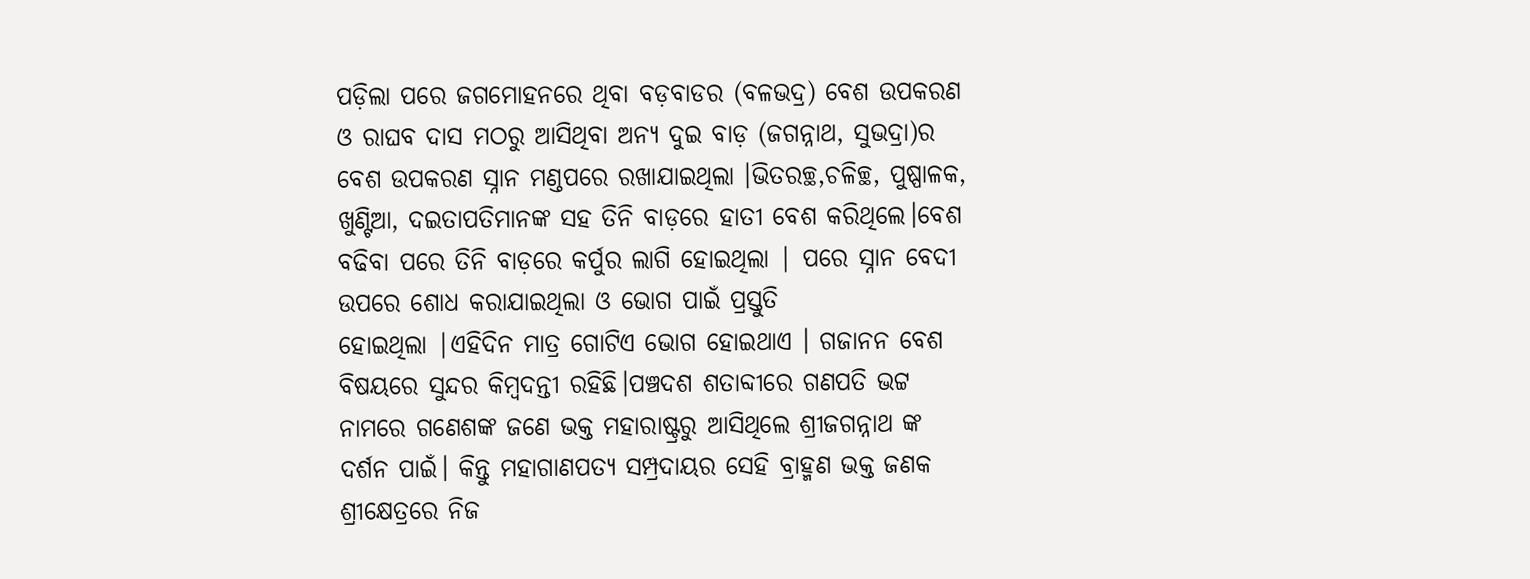ପଡ଼ିଲା ପରେ ଜଗମୋହନରେ ଥିବା ବଡ଼ବାଡର (ବଳଭଦ୍ର) ବେଶ ଉପକରଣ ଓ ରାଘବ ଦାସ ମଠରୁ ଆସିଥିବା ଅନ୍ୟ ଦୁଇ ବାଡ଼ (ଜଗନ୍ନାଥ, ସୁଭଦ୍ରା)ର ବେଶ ଉପକରଣ ସ୍ନାନ ମଣ୍ଡପରେ ରଖାଯାଇଥିଲା ।ଭିତରଚ୍ଛ,ଚଳିଚ୍ଛ, ପୁଷ୍ପାଳକ, ଖୁଣ୍ଟିଆ, ଦଇତାପତିମାନଙ୍କ ସହ ତିନି ବାଡ଼ରେ ହାତୀ ବେଶ କରିଥିଲେ।ବେଶ ବଢିବା ପରେ ତିନି ବାଡ଼ରେ କର୍ପୁର ଲାଗି ହୋଇଥିଲା | ପରେ ସ୍ନାନ ବେଦୀ ଉପରେ ଶୋଧ କରାଯାଇଥିଲା ଓ ଭୋଗ ପାଇଁ ପ୍ରସ୍ତୁତି
ହୋଇଥିଲା |ଏହିଦିନ ମାତ୍ର ଗୋଟିଏ ଭୋଗ ହୋଇଥାଏ । ଗଜାନନ ବେଶ ବିଷୟରେ ସୁନ୍ଦର କିମ୍ବଦନ୍ତୀ ରହିଛି।ପଞ୍ଚଦଶ ଶତାବ୍ଦୀରେ ଗଣପତି ଭଟ୍ଟ ନାମରେ ଗଣେଶଙ୍କ ଜଣେ ଭକ୍ତ ମହାରାଷ୍ଟ୍ରରୁ ଆସିଥିଲେ ଶ୍ରୀଜଗନ୍ନାଥ ଙ୍କ ଦର୍ଶନ ପାଇଁ। କିନ୍ତୁ ମହାଗାଣପତ୍ଯ ସମ୍ପ୍ରଦାୟର ସେହି ବ୍ରାହ୍ମଣ ଭକ୍ତ ଜଣକ ଶ୍ରୀକ୍ଷେତ୍ରରେ ନିଜ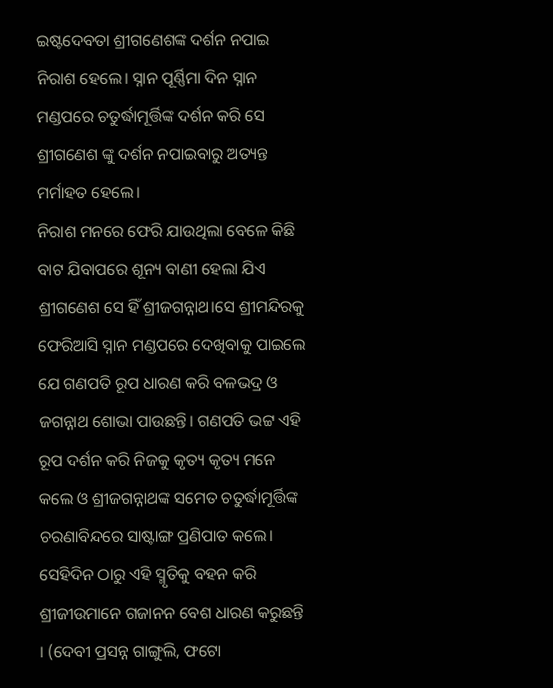ଇଷ୍ଟଦେବତା ଶ୍ରୀଗଣେଶଙ୍କ ଦର୍ଶନ ନପାଇ ନିରାଶ ହେଲେ। ସ୍ନାନ ପୂର୍ଣ୍ଣିମା ଦିନ ସ୍ନାନ ମଣ୍ଡପରେ ଚତୁର୍ଦ୍ଧାମୂର୍ତ୍ତିଙ୍କ ଦର୍ଶନ କରି ସେ ଶ୍ରୀଗଣେଶ ଙ୍କୁ ଦର୍ଶନ ନପାଇବାରୁ ଅତ୍ୟନ୍ତ ମର୍ମାହତ ହେଲେ।
ନିରାଶ ମନରେ ଫେରି ଯାଉଥିଲା ବେଳେ କିଛି ବାଟ ଯିବାପରେ ଶୂନ୍ୟ ବାଣୀ ହେଲା ଯିଏ ଶ୍ରୀଗଣେଶ ସେ ହିଁ ଶ୍ରୀଜଗନ୍ନାଥ।ସେ ଶ୍ରୀମନ୍ଦିରକୁ ଫେରିଆସି ସ୍ନାନ ମଣ୍ଡପରେ ଦେଖିବାକୁ ପାଇଲେ ଯେ ଗଣପତି ରୂପ ଧାରଣ କରି ବଳଭଦ୍ର ଓ ଜଗନ୍ନାଥ ଶୋଭା ପାଉଛନ୍ତି। ଗଣପତି ଭଟ୍ଟ ଏହି ରୂପ ଦର୍ଶନ କରି ନିଜକୁ କୃତ୍ୟ କୃତ୍ୟ ମନେ କଲେ ଓ ଶ୍ରୀଜଗନ୍ନାଥଙ୍କ ସମେତ ଚତୁର୍ଦ୍ଧାମୂର୍ତ୍ତିଙ୍କ ଚରଣାବିନ୍ଦରେ ସାଷ୍ଟାଙ୍ଗ ପ୍ରଣିପାତ କଲେ। ସେହିଦିନ ଠାରୁ ଏହି ସ୍ମୃତିକୁ ବହନ କରି ଶ୍ରୀଜୀଉମାନେ ଗଜାନନ ବେଶ ଧାରଣ କରୁଛନ୍ତି । (ଦେବୀ ପ୍ରସନ୍ନ ଗାଙ୍ଗୁଲି, ଫଟୋ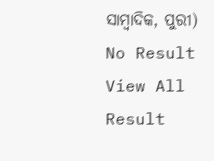ସାମ୍ବାଦିକ, ପୁରୀ)
No Result
View All Result